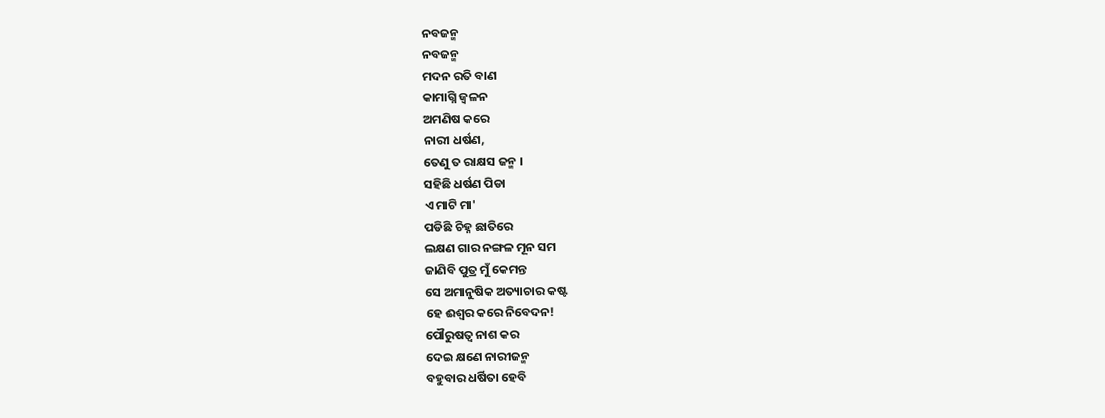ନବଜନ୍ମ
ନବଜନ୍ମ
ମଦନ ରତି ବାଣ
କାମାଗ୍ନି ଜ୍ବଳନ
ଅମଣିଷ କରେ
ନାରୀ ଧର୍ଷଣ,
ତେଣୁ ତ ରାକ୍ଷସ ଜନ୍ମ ।
ସହିଛି ଧର୍ଷଣ ପିଡା
ଏ ମାଟି ମା'
ପଡିଛି ଚିହ୍ନ ଛାତିରେ
ଲକ୍ଷଣ ଗାର ନଙ୍ଗଳ ମୂନ ସମ
ଜାଣିବି ପୁତ୍ର ମୁଁ କେମନ୍ତ
ସେ ଅମାନୁଷିକ ଅତ୍ୟାଚାର କଷ୍ଟ
ହେ ଈଶ୍ୱର କରେ ନିବେଦନ!
ପୌରୁଷତ୍ଵ ନାଶ କର
ଦେଇ କ୍ଷଣେ ନାରୀଜନ୍ମ
ବହୁବାର ଧର୍ଷିତା ହେବି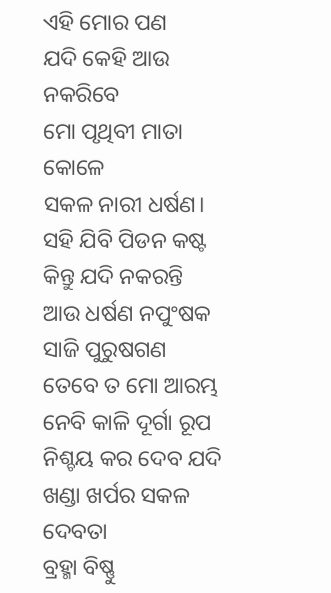ଏହି ମୋର ପଣ
ଯଦି କେହି ଆଉ ନକରିବେ
ମୋ ପୃଥିବୀ ମାତା କୋଳେ
ସକଳ ନାରୀ ଧର୍ଷଣ।
ସହି ଯିବି ପିଡନ କଷ୍ଟ
କିନ୍ତୁ ଯଦି ନକରନ୍ତି
ଆଉ ଧର୍ଷଣ ନପୁଂଷକ
ସାଜି ପୁରୁଷଗଣ
ତେବେ ତ ମୋ ଆରମ୍ଭ
ନେବି କାଳି ଦୂର୍ଗା ରୂପ
ନିଶ୍ଚୟ କର ଦେବ ଯଦି
ଖଣ୍ଡା ଖର୍ପର ସକଳ ଦେବତା
ବ୍ରହ୍ମା ବିଷ୍ଣୁ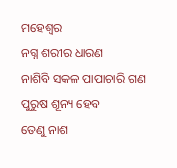ମହେଶ୍ବର
ନଗ୍ନ ଶରୀର ଧାରଣ
ନାଶିବି ସକଳ ପାପାଚାରି ଗଣ
ପୁରୁଷ ଶୂନ୍ୟ ହେବ
ତେଣୁ ନାଶ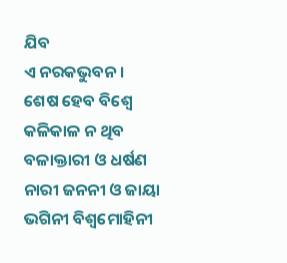ଯିବ
ଏ ନରକଭୁବନ।
ଶେଷ ହେବ ବିଶ୍ବେ
କଳିକାଳ ନ ଥିବ
ବଳାକ୍ତାରୀ ଓ ଧର୍ଷଣ
ନାରୀ ଜନନୀ ଓ ଜାୟା
ଭଗିନୀ ବିଶ୍ବମୋହିନୀ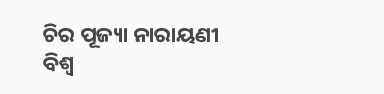ଚିର ପୂଜ୍ୟା ନାରାୟଣୀ
ବିଶ୍ବ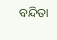ବନ୍ଦିତା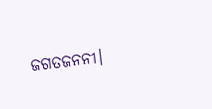ଜଗତଜନନୀ।